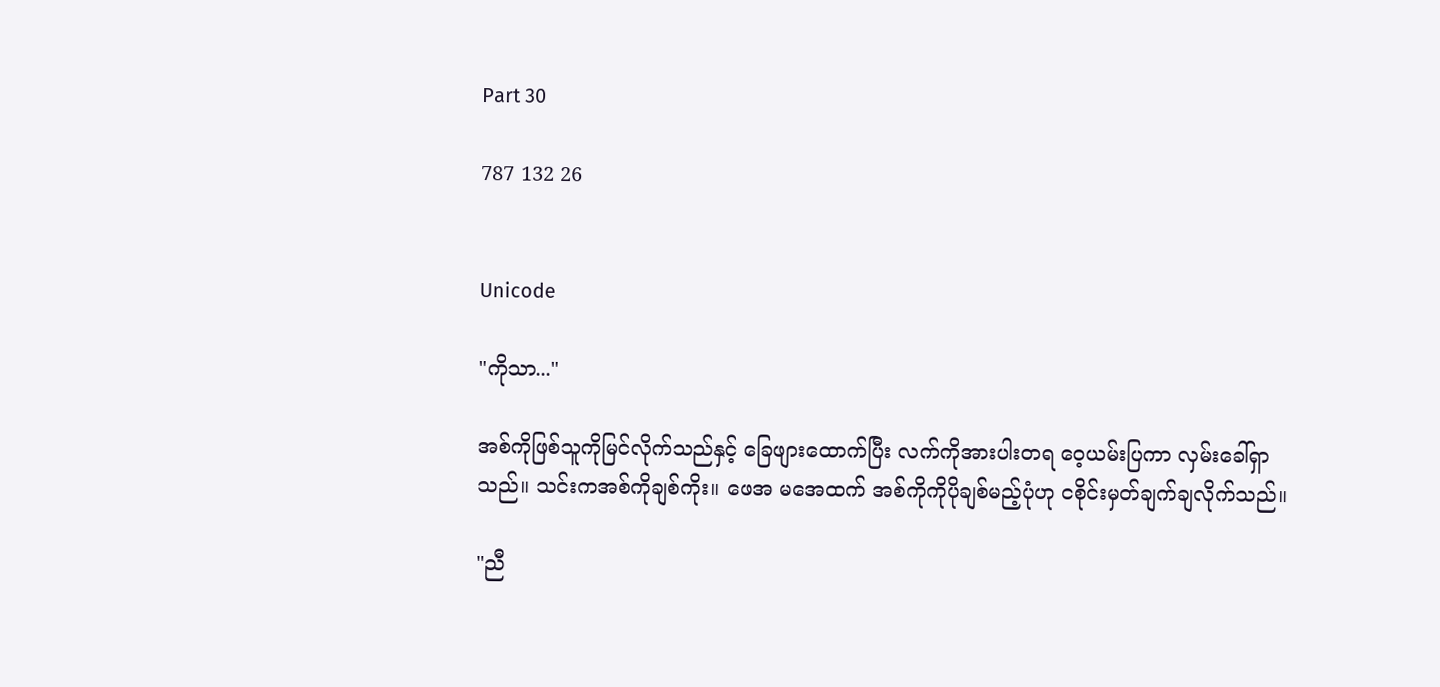Part 30

787 132 26


Unicode

"ကိုသာ..."

အစ်ကိုဖြစ်သူကိုမြင်လိုက်သည်နှင့် ခြေဖျားထောက်ပြီး လက်ကိုအားပါးတရ ဝေ့ယမ်းပြကာ လှမ်းခေါ်ရှာသည်။ သင်းကအစ်ကိုချစ်ကိုး။ ဖေအ မအေထက် အစ်ကိုကိုပိုချစ်မည့်ပုံဟု ငစိုင်းမှတ်ချက်ချလိုက်သည်။

"ညီ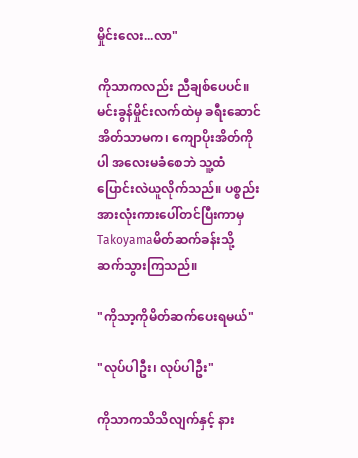မှိုင်းလေး...လာ"

ကိုသာကလည်း ညီချစ်ပေပင်။ မင်းခွန်မှိုင်းလက်ထဲမှ ခရီးဆောင်အိတ်သာမက၊ ကျောပိုးအိတ်ကိုပါ အလေးမခံစေဘဲ သူ့ထံပြောင်းလဲယူလိုက်သည်။ ပစ္စည်းအားလုံးကားပေါ်တင်ပြီးကာမှ Takoyamaမိတ်ဆက်ခန်းသို့ ဆက်သွားကြသည်။

"ကိုသာ့ကိုမိတ်ဆက်ပေးရမယ်"

"လုပ်ပါဦး၊ လုပ်ပါဦး"

ကိုသာကသိသိလျက်နှင့် နား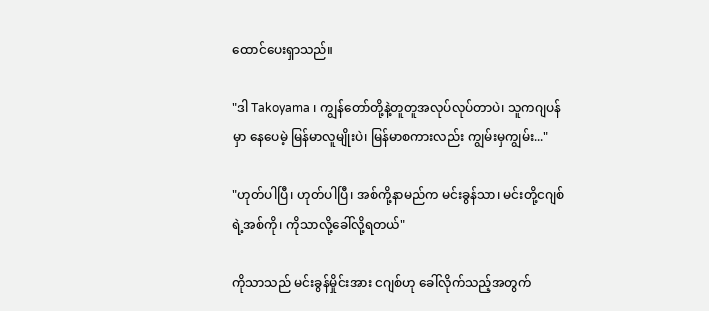ထောင်ပေးရှာသည်။

"ဒါ Takoyama ၊ ကျွန်တော်တို့နဲ့တူတူအလုပ်လုပ်တာပဲ၊ သူကဂျပန်မှာ နေပေမဲ့ မြန်မာလူမျိုးပဲ၊ မြန်မာစကားလည်း ကျွမ်းမှကျွမ်း..."

"ဟုတ်ပါပြီ၊ ဟုတ်ပါပြီ၊ အစ်ကို့နာမည်က မင်းခွန်သာ၊ မင်းတို့ငဂျစ်ရဲ့အစ်ကို၊ ကိုသာလို့ခေါ်လို့ရတယ်"

ကိုသာသည် မင်းခွန်မှိုင်းအား ငဂျစ်ဟု ခေါ်လိုက်သည့်အတွက်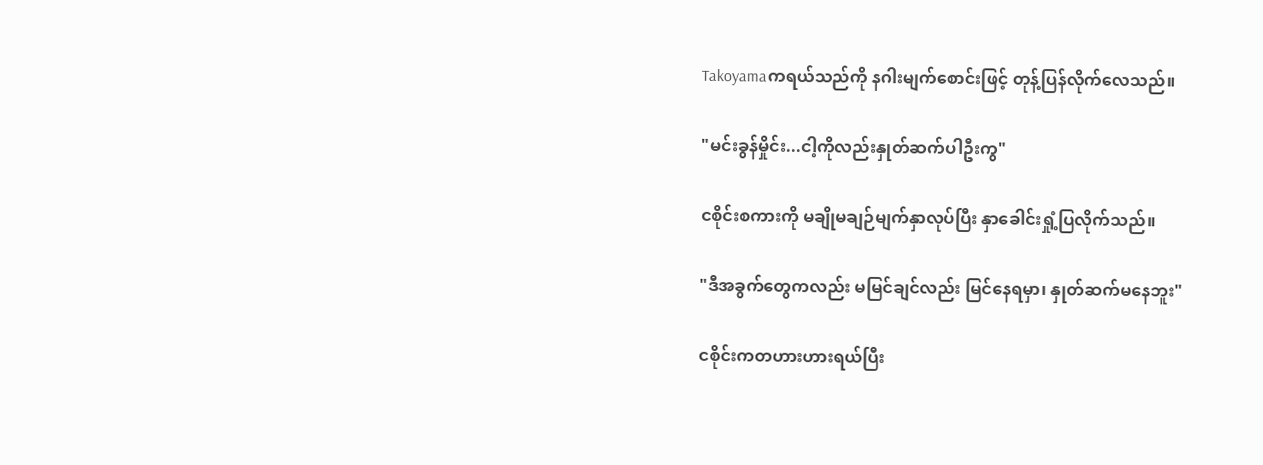Takoyamaကရယ်သည်ကို နဂါးမျက်စောင်းဖြင့် တုန့်ပြန်လိုက်လေသည်။

"မင်းခွန်မှိုင်း...ငါ့ကိုလည်းနှုတ်ဆက်ပါဦးကွ"

ငစိုင်းစကားကို မချိုမချဉ်မျက်နှာလုပ်ပြီး နှာခေါင်းရှုံ့ပြလိုက်သည်။

"ဒီအခွက်တွေကလည်း မမြင်ချင်လည်း မြင်နေရမှာ၊ နှုတ်ဆက်မနေဘူး"

ငစိုင်းကတဟားဟားရယ်ပြီး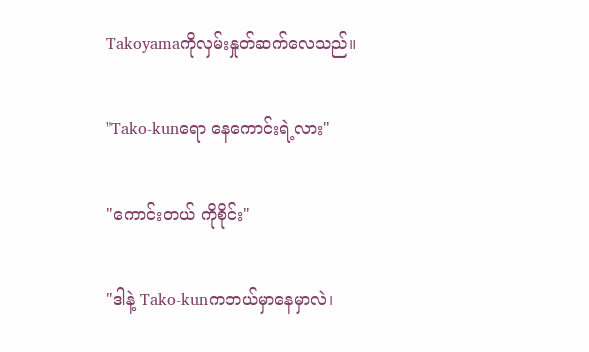Takoyamaကိုလှမ်းနှုတ်ဆက်လေသည်။

"Tako-kunရော နေကောင်းရဲ့လား"

"ကောင်းတယ် ကိုစိုင်း"

"ဒါနဲ့ Tako-kunကဘယ်မှာနေမှာလဲ၊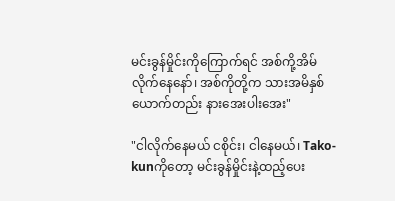မင်းခွန်မှိုင်းကိုကြောက်ရင် အစ်ကို့အိမ်လိုက်နေနော်၊ အစ်ကိုတို့က သားအမိနှစ်ယောက်တည်း နားအေးပါးအေး"

"ငါလိုက်နေမယ် ငစိုင်း၊ ငါနေမယ်၊ Tako-kunကိုတော့ မင်းခွန်မှိုင်းနဲ့ထည့်ပေး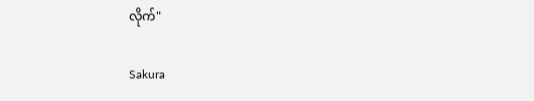လိုက်"

Sakura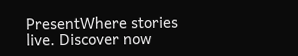PresentWhere stories live. Discover now